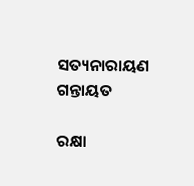ସତ୍ୟନାରାୟଣ ଗନ୍ତାୟତ

ରକ୍ଷା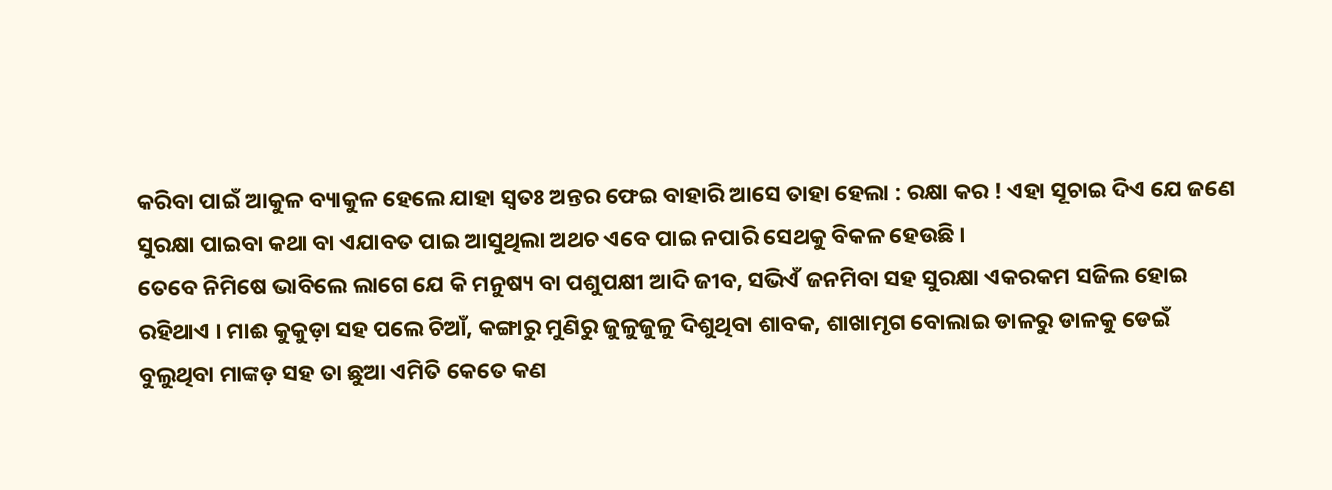କରିବା ପାଇଁ ଆକୁଳ ବ୍ୟାକୁଳ ହେଲେ ଯାହା ସ୍ୱତଃ ଅନ୍ତର ଫେଇ ବାହାରି ଆସେ ତାହା ହେଲା : ରକ୍ଷା କର ! ଏହା ସୂଚାଇ ଦିଏ ଯେ ଜଣେ ସୁରକ୍ଷା ପାଇବା କଥା ବା ଏଯାବତ ପାଇ ଆସୁଥିଲା ଅଥଚ ଏବେ ପାଇ ନପାରି ସେଥକୁ ବିକଳ ହେଉଛି ।
ତେବେ ନିମିଷେ ଭାବିଲେ ଲାଗେ ଯେ କି ମନୁଷ୍ୟ ବା ପଶୁପକ୍ଷୀ ଆଦି ଜୀବ, ସଭିଏଁ ଜନମିବା ସହ ସୁରକ୍ଷା ଏକରକମ ସଜିଲ ହୋଇ ରହିଥାଏ । ମାଈ କୁକୁଡ଼ା ସହ ପଲେ ଚିଆଁ, କଙ୍ଗାରୁ ମୁଣିରୁ ଜୁଳୁଜୁଳୁ ଦିଶୁଥିବା ଶାବକ, ଶାଖାମୃଗ ବୋଲାଇ ଡାଳରୁ ଡାଳକୁ ଡେଇଁ ବୁଲୁଥିବା ମାଙ୍କଡ଼ ସହ ତା ଛୁଆ ଏମିତି କେତେ କଣ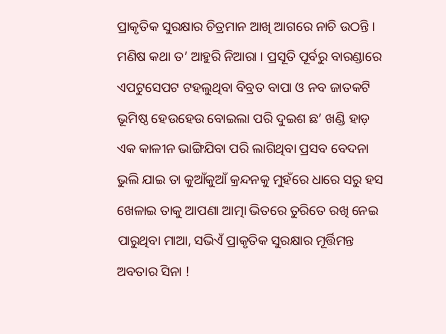ପ୍ରାକୃତିକ ସୁରକ୍ଷାର ଚିତ୍ରମାନ ଆଖି ଆଗରେ ନାଚି ଉଠନ୍ତି ।
ମଣିଷ କଥା ତ’ ଆହୁରି ନିଆରା । ପ୍ରସୂତି ପୂର୍ବରୁ ବାରଣ୍ଡାରେ ଏପଟୁସେପଟ ଟହଲୁଥିବା ବିବ୍ରତ ବାପା ଓ ନବ ଜାତକଟି ଭୂମିଷ୍ଠ ହେଉହେଉ ବୋଇଲା ପରି ଦୁଇଶ ଛ’ ଖଣ୍ଡି ହାଡ଼ ଏକ କାଳୀନ ଭାଙ୍ଗିଯିବା ପରି ଲାଗିଥିବା ପ୍ରସବ ବେଦନା ଭୁଲି ଯାଇ ତା କୁଆଁକୁଆଁ କ୍ରନ୍ଦନକୁ ମୁହଁରେ ଧାରେ ସରୁ ହସ ଖେଳାଇ ତାକୁ ଆପଣା ଆତ୍ମା ଭିତରେ ତୁରିତେ ରଖି ନେଇ ପାରୁଥିବା ମାଆ, ସଭିଏଁ ପ୍ରାକୃତିକ ସୁରକ୍ଷାର ମୂର୍ତ୍ତିମନ୍ତ ଅବତାର ସିନା !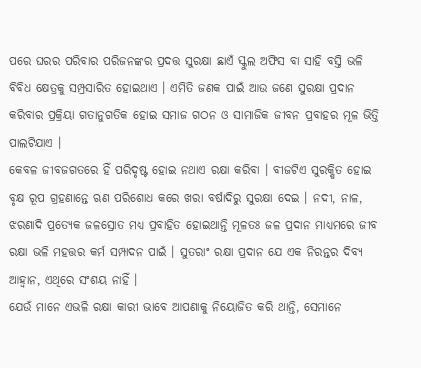ପରେ ଘରର ପରିବାର ପରିଜନଙ୍କର ପ୍ରଦତ୍ତ ସୁରକ୍ଷା ଛାଏଁ ସ୍କୁଲ ଅଫିସ ବା ସାହି ବସ୍ତି ଭଳି ବିବିଧ କ୍ଷେତ୍ରକୁ ସମ୍ପ୍ରସାରିତ ହୋଇଥାଏ । ଏମିତି ଜଣକ ପାଇଁ ଆଉ ଜଣେ ସୁରକ୍ଷା ପ୍ରଦାନ କରିବାର ପ୍ରକ୍ରିୟା ଗତାନୁଗତିକ ହୋଇ ସମାଜ ଗଠନ ଓ ସାମାଜିକ ଜୀବନ ପ୍ରବାହର ମୂଳ ଭିତ୍ତି ପାଲଟିଯାଏ ।
କେବଳ ଜୀବଜଗତରେ ହିଁ ପରିଦୃଷ୍ଟ ହୋଇ ନଥାଏ ରକ୍ଷା କରିବା । ବୀଜଟିଏ ସୁରକ୍ଷିତ ହୋଇ ବୃକ୍ଷ ରୂପ ଗ୍ରହଣାନ୍ତେ ଋଣ ପରିଶୋଧ କରେ ଖରା ବର୍ଷାଦିରୁ ସୁରକ୍ଷା ଦେଇ । ନଦୀ, ନାଳ, ଝରଣାଦି ପ୍ରତ୍ୟେକ ଜଳସ୍ରୋତ ମଧ୍ୟ ପ୍ରବାହିତ ହୋଇଥାନ୍ତି ମୂଳତଃ ଜଳ ପ୍ରଦାନ ମାଧ୍ୟମରେ ଜୀବ ରକ୍ଷା ଭଳି ମହତ୍ତର କର୍ମ ସମ୍ପାଦନ ପାଇଁ । ସୁତରାଂ ରକ୍ଷା ପ୍ରଦାନ ଯେ ଏକ ନିରନ୍ତର ଦିବ୍ୟ ଆହ୍ୱାନ, ଏଥିରେ ସଂଶୟ ନାହିଁ ।
ଯେଉଁ ମାନେ ଏଭଳି ରକ୍ଷା କାରୀ ଭାବେ ଆପଣାକୁ ନିୟୋଜିତ କରି ଥାନ୍ତି, ସେମାନେ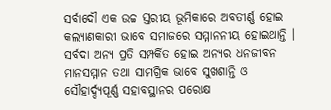ସର୍ବାଦୌ ଏକ ଉଚ୍ଚ ସ୍ତରୀୟ ଭୂମିକାରେ ଅବତୀର୍ଣ୍ଣ ହୋଇ କଲ୍ୟାଣକାରୀ ଭାବେ ସମାଜରେ ସମ୍ମାନନୀୟ ହୋଇଥାନ୍ତି । ସର୍ବଦା ଅନ୍ୟ ପ୍ରତି ସମ୍ପର୍କିତ ହୋଇ ଅନ୍ୟର ଧନଜୀବନ ମାନସମ୍ମାନ ତଥା ସାମଗ୍ରିକ ଭାବେ ସୁଖଶାନ୍ତି ଓ ସୌହାର୍ଦ୍ଦ୍ୟପୂର୍ଣ୍ଣ ସହାବସ୍ଥାନର ପରୋକ୍ଷ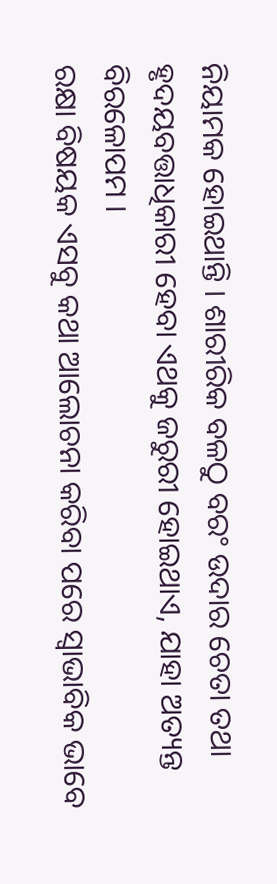ନିୟାମକ ହୋଇଥାନ୍ତି । ଶାରୀରିକ ବଳଠୁ ବରଂ ଉଦାର ଚେତା ତଥା ହୃଦୟବତ୍ତାଧିକାରୀ ହେବା ଏଥକୁ ଜରୁରୀ ହୋଇଥାଏ, ଯାହା ଅତ୍ୟନ୍ତ ବିରଳୋପମ ।
ରକ୍ଷା ବିଷୟକ ଏସବୁ କଥା ଆଲୋଚନା କରିବା ପରେ ସ୍ୱାଭାବିକ ଭାବେ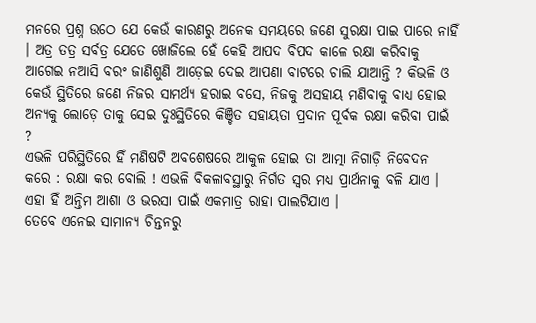ମନରେ ପ୍ରଶ୍ନ ଉଠେ ଯେ କେଉଁ କାରଣରୁ ଅନେକ ସମୟରେ ଜଣେ ସୁରକ୍ଷା ପାଇ ପାରେ ନାହିଁ । ଅତ୍ର ତତ୍ର ସର୍ବତ୍ର ଯେତେ ଖୋଜିଲେ ହେଁ କେହି ଆପଦ ବିପଦ କାଳେ ରକ୍ଷା କରିବାକୁ ଆଗେଇ ନଆସି ବରଂ ଜାଣିଶୁଣି ଆଡ଼େଇ ଦେଇ ଆପଣା ବାଟରେ ଚାଲି ଯାଆନ୍ତି ? କିଭଳି ଓ କେଉଁ ସ୍ଥିତିରେ ଜଣେ ନିଜର ସାମର୍ଥ୍ୟ ହରାଇ ବସେ, ନିଜକୁ ଅସହାୟ ମଣିବାକୁ ବାଧ୍ୟ ହୋଇ ଅନ୍ୟକୁ ଲୋଡ଼େ ତାକୁ ସେଇ ଦୁଃସ୍ଥିତିରେ କିଞ୍ଚିତ ସହାୟତା ପ୍ରଦାନ ପୂର୍ବକ ରକ୍ଷା କରିବା ପାଇଁ ?
ଏଭଳି ପରିସ୍ଥିତିରେ ହିଁ ମଣିଷଟି ଅବଶେଷରେ ଆକୁଳ ହୋଇ ତା ଆତ୍ମା ନିଗାଡ଼ି ନିବେଦନ କରେ : ରକ୍ଷା କର ବୋଲି ! ଏଭଳି ବିକଳାବସ୍ଥାରୁ ନିର୍ଗତ ସ୍ୱର ମଧ୍ୟ ପ୍ରାର୍ଥନାକୁ ବଳି ଯାଏ । ଏହା ହିଁ ଅନ୍ତିମ ଆଶା ଓ ଭରସା ପାଇଁ ଏକମାତ୍ର ରାହା ପାଲଟିଯାଏ ।
ତେବେ ଏନେଇ ସାମାନ୍ୟ ଚିନ୍ତନରୁ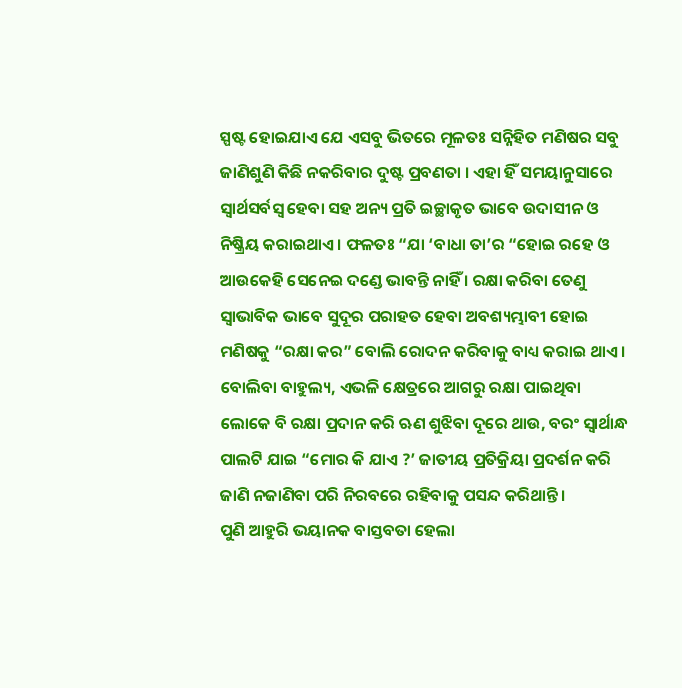ସ୍ପଷ୍ଟ ହୋଇଯାଏ ଯେ ଏସବୁ ଭିତରେ ମୂଳତଃ ସନ୍ନିହିତ ମଣିଷର ସବୁ ଜାଣିଶୁଣି କିଛି ନକରିବାର ଦୁଷ୍ଟ ପ୍ରବଣତା । ଏହା ହିଁ ସମୟାନୁସାରେ ସ୍ୱାର୍ଥସର୍ବସ୍ଵ ହେବା ସହ ଅନ୍ୟ ପ୍ରତି ଇଚ୍ଛାକୃତ ଭାବେ ଉଦାସୀନ ଓ ନିଷ୍କ୍ରିୟ କରାଇଥାଏ । ଫଳତଃ “ଯା ‘ବାଧା ତା’ର “ହୋଇ ରହେ ଓ ଆଉକେହି ସେନେଇ ଦଣ୍ଡେ ଭାବନ୍ତି ନାହିଁ । ରକ୍ଷା କରିବା ତେଣୁ ସ୍ୱାଭାବିକ ଭାବେ ସୁଦୂର ପରାହତ ହେବା ଅବଶ୍ୟମ୍ଭାବୀ ହୋଇ ମଣିଷକୁ “ରକ୍ଷା କର” ବୋଲି ରୋଦନ କରିବାକୁ ବାଧ୍ୟ କରାଇ ଥାଏ ।
ବୋଲିବା ବାହୁଲ୍ୟ, ଏଭଳି କ୍ଷେତ୍ରରେ ଆଗରୁ ରକ୍ଷା ପାଇଥିବା ଲୋକେ ବି ରକ୍ଷା ପ୍ରଦାନ କରି ଋଣ ଶୁଝିବା ଦୂରେ ଥାଉ, ବରଂ ସ୍ୱାର୍ଥାନ୍ଧ ପାଲଟି ଯାଇ “ମୋର କି ଯାଏ ?’ ଜାତୀୟ ପ୍ରତିକ୍ରିୟା ପ୍ରଦର୍ଶନ କରି ଜାଣି ନଜାଣିବା ପରି ନିରବରେ ରହିବାକୁ ପସନ୍ଦ କରିଥାନ୍ତି ।
ପୁଣି ଆହୁରି ଭୟାନକ ବାସ୍ତବତା ହେଲା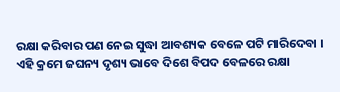ରକ୍ଷା କରିବାର ପଣ ନେଇ ସୁଦ୍ଧା ଆବଶ୍ୟକ ବେଳେ ପଟି ମାରିଦେବା । ଏହି କ୍ରମେ ଜଘନ୍ୟ ଦୃଶ୍ୟ ଭାବେ ଦିଶେ ବିପଦ ବେଳରେ ରକ୍ଷା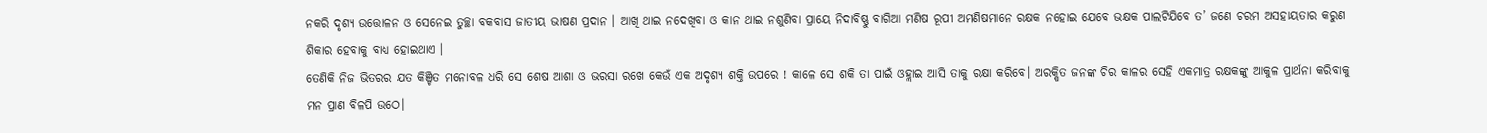ନକରି ଦୃଶ୍ୟ ଉତ୍ତୋଳନ ଓ ସେନେଇ ତୁଚ୍ଛା ବକବାସ ଜାତୀୟ ଭାଷଣ ପ୍ରଦାନ । ଆଖି ଥାଇ ନଦେଖିବା ଓ କାନ ଥାଇ ନଶୁଣିବା ପ୍ରାୟେ ନିଦାବିଷ୍ଣୁ ବାଗିଆ ମଣିଷ ରୂପୀ ଅମଣିଷମାନେ ରକ୍ଷକ ନହୋଇ ଯେବେ ଭକ୍ଷକ ପାଲଟିଯିବେ ତ’ ଜଣେ ଚରମ ଅସହାୟତାର କରୁଣ ଶିକାର ହେବାକୁ ବାଧ୍ୟ ହୋଇଥାଏ ।
ତେଣିକି ନିଜ ଭିତରର ଯତ କିଞ୍ଚିତ ମନୋବଳ ଧରି ସେ ଶେଷ ଆଶା ଓ ଭରସା ରଖେ କେଉଁ ଏକ ଅଦୃଶ୍ୟ ଶକ୍ତି ଉପରେ ! କାଳେ ସେ ଶକି ତା ପାଇଁ ଓହ୍ଲାଇ ଆସି ତାକୁ ରକ୍ଷା କରିବେ। ଅରକ୍ଷିତ ଜନଙ୍କ ଚିର କାଳର ସେହି ଏକମାତ୍ର ରକ୍ଷକଙ୍କୁ ଆକୁଳ ପ୍ରାର୍ଥନା କରିବାକୁ ମନ ପ୍ରାଣ ବିଳପି ଉଠେ।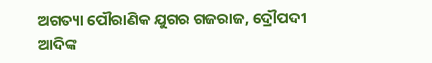ଅଗତ୍ୟା ପୌରାଣିକ ଯୁଗର ଗଜରାଜ, ଦ୍ରୌପଦୀ ଆଦିଙ୍କ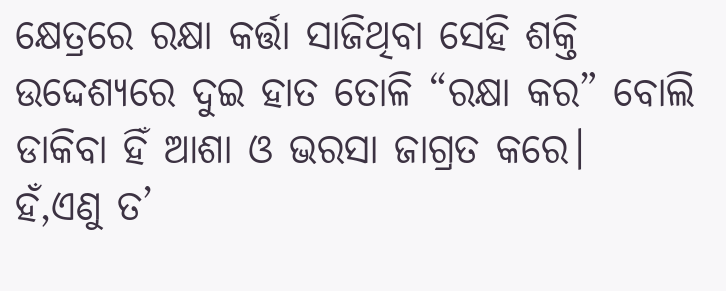କ୍ଷେତ୍ରରେ ରକ୍ଷା କର୍ତ୍ତା ସାଜିଥିବା ସେହି ଶକ୍ତି ଉଦ୍ଦେଶ୍ୟରେ ଦୁଇ ହାତ ତୋଳି “ରକ୍ଷା କର” ବୋଲି ଡାକିବା ହିଁ ଆଶା ଓ ଭରସା ଜାଗ୍ରତ କରେ।
ହଁ,ଏଣୁ ତ’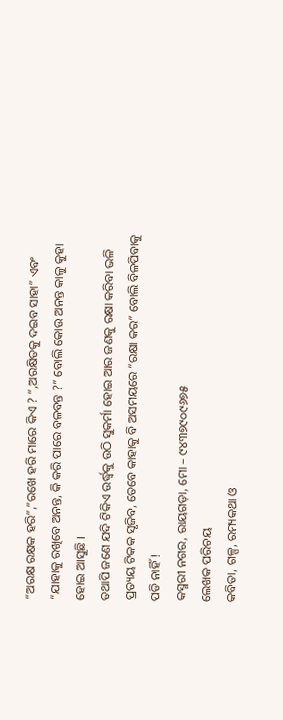“ଅରକ୍ଷ ରକ୍ଷକ ହରି”,”ରଖେ ହରି ମାରେ କିଏ ? “,ଅରକ୍ଷିତକୁ ଦଇବ ସାହା” ଏବଂ “ଯାହାକୁ ରଖିବେ ଅନନ୍ତ, କି କରି ପାରେ ବଳବନ୍ତ ?” ବୋଲି କୋଉ ଅନନ୍ତ କାଳୁ କୁହା ହୋଇ ଆସୁଛି ।
ତଥାପି ଜଣେ ଯଦି ଟିକିଏ ଉର୍ଦ୍ଧ୍ଵକୁ ଉଠି ସୁକର୍ମା ହୋଇ ଆର ଜଣକୁ ରକ୍ଷା କରିବା ଭଳି ପ୍ରତ୍ୟୟ ଟିକକ ସୃଜିବ, ତେବେ କାହାକୁ ବି ଅସମୟରେ “ରକ୍ଷା କର” ବୋଲି ବିଳପିବାକୁ ପଡି ନାହିଁ !
କସ୍ମରୀ ନଗର, ରାୟଗଡ଼ା, ମୋ – ୯୪୩୭୯୦୯୬୭୫
ଲେଖକ ପରିଚୟ
କବିତା, ଗଳ୍ପ, ରମ୍ୟକଥା ଓ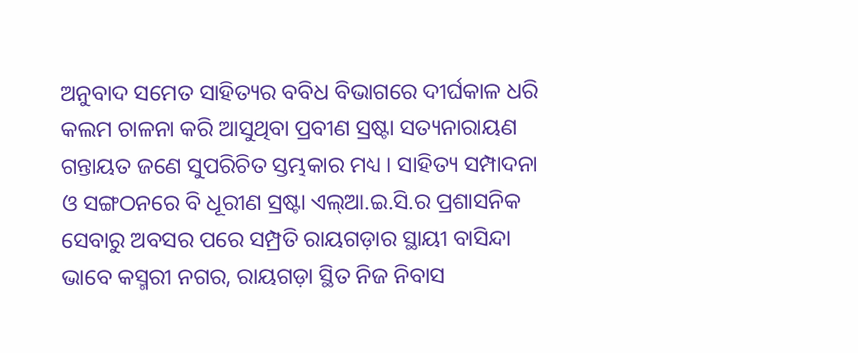ଅନୁବାଦ ସମେତ ସାହିତ୍ୟର ବବିଧ ବିଭାଗରେ ଦୀର୍ଘକାଳ ଧରି କଲମ ଚାଳନା କରି ଆସୁଥିବା ପ୍ରବୀଣ ସ୍ରଷ୍ଟା ସତ୍ୟନାରାୟଣ ଗନ୍ତାୟତ ଜଣେ ସୁପରିଚିତ ସ୍ତମ୍ଭକାର ମଧ୍ୟ । ସାହିତ୍ୟ ସମ୍ପାଦନା ଓ ସଙ୍ଗଠନରେ ବି ଧୂରୀଣ ସ୍ରଷ୍ଟା ଏଲ୍ଆ.ଇ.ସି.ର ପ୍ରଶାସନିକ ସେବାରୁ ଅବସର ପରେ ସମ୍ପ୍ରତି ରାୟଗଡ଼ାର ସ୍ଥାୟୀ ବାସିନ୍ଦା ଭାବେ କସ୍ମରୀ ନଗର, ରାୟଗଡ଼ା ସ୍ଥିତ ନିଜ ନିବାସ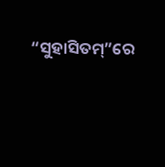“ସୁହାସିତମ୍”ରେ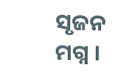ସୃଜନ ମଗ୍ନ ।